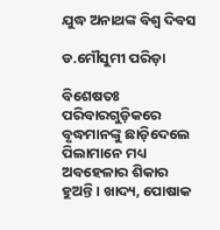ଯୁଦ୍ଧ ଅନାଥଙ୍କ ବିଶ୍ୱ ଦିବସ

ଡ.ମୌସୁମୀ ପରିଡ଼ା

ବିଶେଷତଃ ପରିବାରଗୁଡ଼ିକରେ ବୃଦ୍ଧମାନଙ୍କୁ ଛାଡ଼ିଦେଲେ ପିଲାମାନେ ମଧ୍ୟ ଅବହେଳାର ଶିକାର ହୁଅନ୍ତି। ଖାଦ୍ୟ, ପୋଷାକ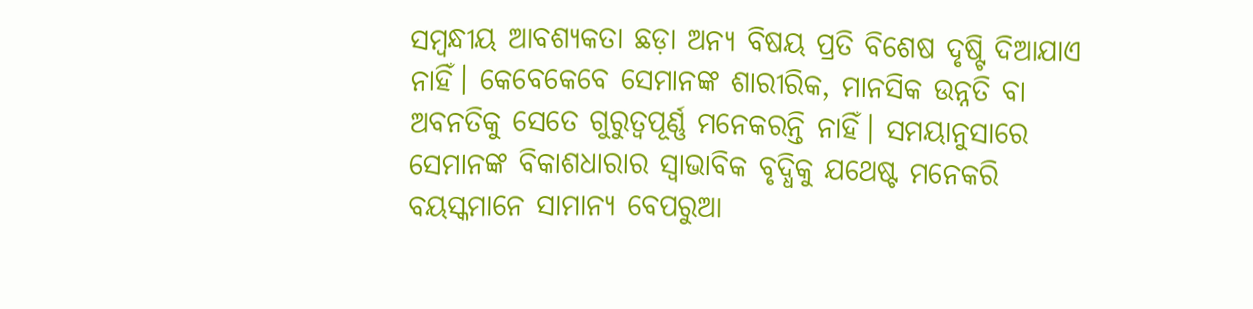ସମ୍ବନ୍ଧୀୟ ଆବଶ୍ୟକତା ଛଡ଼ା ଅନ୍ୟ ବିଷୟ ପ୍ରତି ବିଶେଷ ଦୃଷ୍ଟି ଦିଆଯାଏ ନାହିଁ। କେବେକେବେ ସେମାନଙ୍କ ଶାରୀରିକ, ମାନସିକ ଉନ୍ନତି ବା ଅବନତିକୁ ସେତେ ଗୁରୁତ୍ୱପୂର୍ଣ୍ଣ ମନେକରନ୍ତି ନାହିଁ। ସମୟାନୁସାରେ ସେମାନଙ୍କ ବିକାଶଧାରାର ସ୍ବାଭାବିକ ବୃଦ୍ଧିକୁ ଯଥେଷ୍ଟ ମନେକରି ବୟସ୍କମାନେ ସାମାନ୍ୟ ବେପରୁଆ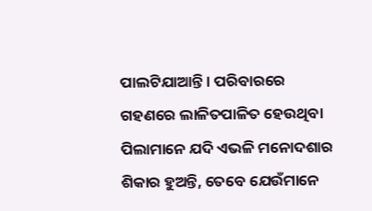ପାଲଟିଯାଆନ୍ତି। ପରିବାରରେ ଗହଣରେ ଲାଳିତପାଳିତ ହେଉଥିବା ପିଲାମାନେ ଯଦି ଏଭଳି ମନୋଦଶାର ଶିକାର ହୁଅନ୍ତି, ତେବେ ଯେଉଁମାନେ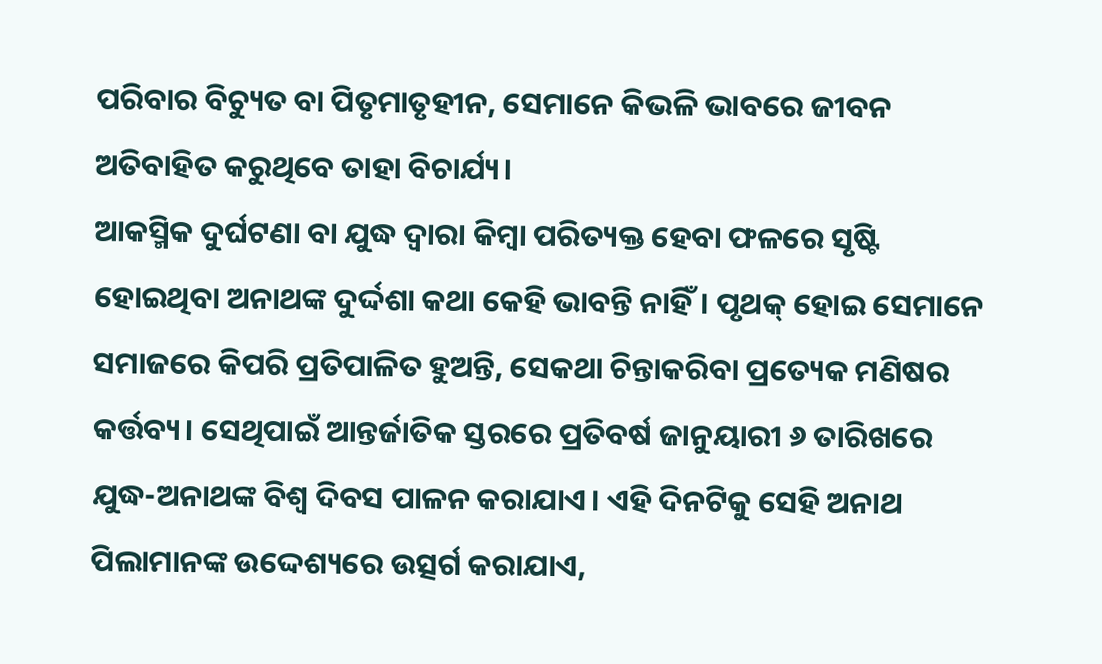ପରିବାର ବିଚ୍ୟୁତ ବା ପିତୃମାତୃହୀନ, ସେମାନେ କିଭଳି ଭାବରେ ଜୀବନ ଅତିବାହିତ କରୁଥିବେ ତାହା ବିଚାର୍ଯ୍ୟ।
ଆକସ୍ମିକ ଦୁର୍ଘଟଣା ବା ଯୁଦ୍ଧ ଦ୍ୱାରା କିମ୍ବା ପରିତ୍ୟକ୍ତ ହେବା ଫଳରେ ସୃଷ୍ଟି ହୋଇଥିବା ଅନାଥଙ୍କ ଦୁର୍ଦ୍ଦଶା କଥା କେହି ଭାବନ୍ତି ନାହିଁ। ପୃଥକ୍‌ ହୋଇ ସେମାନେ ସମାଜରେ କିପରି ପ୍ରତିପାଳିତ ହୁଅନ୍ତି, ସେକଥା ଚିନ୍ତାକରିବା ପ୍ରତ୍ୟେକ ମଣିଷର କର୍ତ୍ତବ୍ୟ। ସେଥିପାଇଁ ଆନ୍ତର୍ଜାତିକ ସ୍ତରରେ ପ୍ରତିବର୍ଷ ଜାନୁୟାରୀ ୬ ତାରିଖରେ ଯୁଦ୍ଧ-ଅନାଥଙ୍କ ବିଶ୍ୱ ଦିବସ ପାଳନ କରାଯାଏ। ଏହି ଦିନଟିକୁ ସେହି ଅନାଥ ପିଲାମାନଙ୍କ ଉଦ୍ଦେଶ୍ୟରେ ଉତ୍ସର୍ଗ କରାଯାଏ,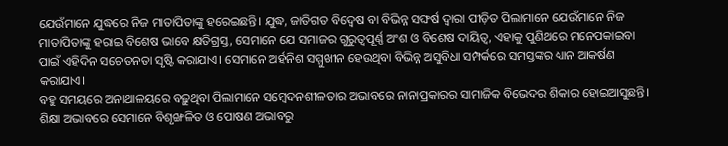ଯେଉଁମାନେ ଯୁଦ୍ଧରେ ନିଜ ମାତାପିତାଙ୍କୁ ହରେଇଛନ୍ତି। ଯୁଦ୍ଧ, ଜାତିଗତ ବିଦ୍ୱେଷ ବା ବିଭିନ୍ନ ସଙ୍ଘର୍ଷ ଦ୍ୱାରା ପୀଡ଼ିତ ପିଲାମାନେ ଯେଉଁମାନେ ନିଜ ମାତାପିତାଙ୍କୁ ହରାଇ ବିଶେଷ ଭାବେ କ୍ଷତିଗ୍ରସ୍ତ, ସେମାନେ ଯେ ସମାଜର ଗୁରୁତ୍ୱପୂର୍ଣ୍ଣ ଅଂଶ ଓ ବିଶେଷ ଦାୟିତ୍ୱ, ଏହାକୁ ପୁଣିଥରେ ମନେପକାଇବା ପାଇଁ ଏହିଦିନ ସଚେତନତା ସୃଷ୍ଟି କରାଯାଏ। ସେମାନେ ଅର୍ହନିଶ ସମ୍ମୁଖୀନ ହେଉଥିବା ବିଭିନ୍ନ ଅସୁବିଧା ସମ୍ପର୍କରେ ସମସ୍ତଙ୍କର ଧ୍ୟାନ ଆକର୍ଷଣ କରାଯାଏ।
ବହୁ ସମୟରେ ଅନାଥାଳୟରେ ବଢ଼ୁଥିବା ପିଲାମାନେ ସମ୍ବେଦନଶୀଳତାର ଅଭାବରେ ନାନାପ୍ରକାରର ସାମାଜିକ ବିଭେଦର ଶିକାର ହୋଇଆସୁଛନ୍ତି। ଶିକ୍ଷା ଅଭାବରେ ସେମାନେ ବିଶୃଙ୍ଖଳିତ ଓ ପୋଷଣ ଅଭାବରୁ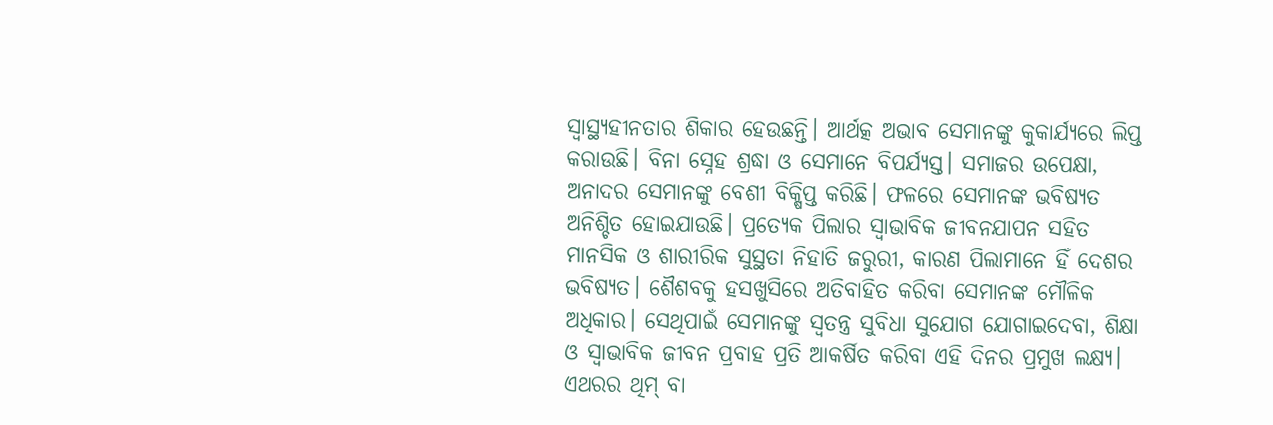ସ୍ବାସ୍ଥ୍ୟହୀନତାର ଶିକାର ହେଉଛନ୍ତି। ଆର୍ଥତ୍କ ଅଭାବ ସେମାନଙ୍କୁ କୁକାର୍ଯ୍ୟରେ ଲିପ୍ତ କରାଉଛି। ବିନା ସ୍ନେହ ଶ୍ରଦ୍ଧା ଓ ସେମାନେ ବିପର୍ଯ୍ୟସ୍ତ। ସମାଜର ଉପେକ୍ଷା, ଅନାଦର ସେମାନଙ୍କୁ ବେଶୀ ବିକ୍ଷିପ୍ତ କରିଛି। ଫଳରେ ସେମାନଙ୍କ ଭବିଷ୍ୟତ ଅନିଶ୍ଚିତ ହୋଇଯାଉଛି। ପ୍ରତ୍ୟେକ ପିଲାର ସ୍ବାଭାବିକ ଜୀବନଯାପନ ସହିତ ମାନସିକ ଓ ଶାରୀରିକ ସୁସ୍ଥତା ନିହାତି ଜରୁରୀ, କାରଣ ପିଲାମାନେ ହିଁ ଦେଶର ଭବିଷ୍ୟତ। ଶୈଶବକୁ ହସଖୁସିରେ ଅତିବାହିତ କରିବା ସେମାନଙ୍କ ମୌଳିକ ଅଧିକାର। ସେଥିପାଇଁ ସେମାନଙ୍କୁ ସ୍ବତନ୍ତ୍ର ସୁବିଧା ସୁଯୋଗ ଯୋଗାଇଦେବା, ଶିକ୍ଷା ଓ ସ୍ବାଭାବିକ ଜୀବନ ପ୍ରବାହ ପ୍ରତି ଆକର୍ଷିତ କରିବା ଏହି ଦିନର ପ୍ରମୁଖ ଲକ୍ଷ୍ୟ। ଏଥରର ଥିମ୍‌ ବା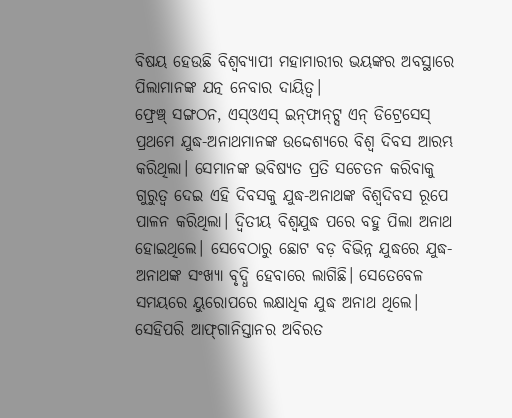ବିଷୟ ହେଉଛି ବିଶ୍ୱବ୍ୟାପୀ ମହାମାରୀର ଭୟଙ୍କର ଅବସ୍ଥାରେ ପିଲାମାନଙ୍କ ଯତ୍ନ ନେବାର ଦାୟିତ୍ୱ।
ଫ୍ରେଞ୍ଚ୍‌ ସଙ୍ଗଠନ, ଏସ୍‌ଓଏସ୍‌ ଇନ୍‌ଫାନ୍‌ଟ୍ସ ଏନ୍‌ ଡିଟ୍ରେସେସ୍‌ ପ୍ରଥମେ ଯୁଦ୍ଧ-ଅନାଥମାନଙ୍କ ଉଦ୍ଦେଶ୍ୟରେ ବିଶ୍ୱ ଦିବସ ଆରମ୍ଭ କରିଥିଲା। ସେମାନଙ୍କ ଭବିଷ୍ୟତ ପ୍ରତି ସଚେତନ କରିବାକୁ ଗୁରୁତ୍ୱ ଦେଇ ଏହି ଦିବସକୁ ଯୁଦ୍ଧ-ଅନାଥଙ୍କ ବିଶ୍ୱଦିବସ ରୂପେ ପାଳନ କରିଥିଲା। ଦ୍ୱିତୀୟ ବିଶ୍ୱଯୁଦ୍ଧ ପରେ ବହୁ ପିଲା ଅନାଥ ହୋଇଥିଲେ। ସେବେଠାରୁ ଛୋଟ ବଡ଼ ବିଭିନ୍ନ ଯୁଦ୍ଧରେ ଯୁଦ୍ଧ-ଅନାଥଙ୍କ ସଂଖ୍ୟା ବୃଦ୍ଧି ହେବାରେ ଲାଗିଛି। ସେତେବେଳ ସମୟରେ ୟୁରୋପରେ ଲକ୍ଷାଧିକ ଯୁଦ୍ଧ ଅନାଥ ଥିଲେ।
ସେହିପରି ଆଫ୍‌ଗାନିସ୍ତାନର ଅବିରତ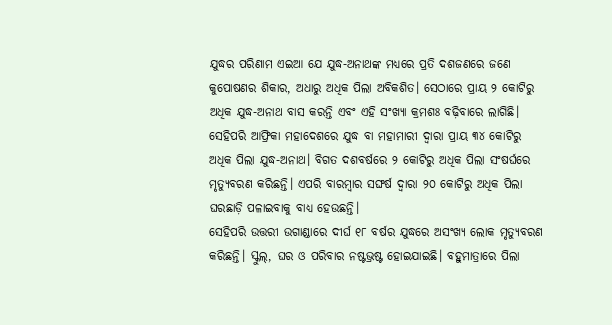ଯୁଦ୍ଧର ପରିଣାମ ଏଇଆ ଯେ ଯୁଦ୍ଧ-ଅନାଥଙ୍କ ମଧ୍ୟରେ ପ୍ରତି ଦଶଜଣରେ ଜଣେ କୁପୋଷଣର ଶିକାର, ଅଧାରୁ ଅଧିକ ପିଲା ଅବିକଶିତ। ସେଠାରେ ପ୍ରାୟ ୨ କୋଟିରୁ ଅଧିକ ଯୁଦ୍ଧ-ଅନାଥ ବାସ କରନ୍ତି ଏବଂ ଏହି ସଂଖ୍ୟା କ୍ରମଶଃ ବଢ଼ିବାରେ ଲାଗିଛି। ସେହିପରି ଆଫ୍ରିକା ମହାଦେଶରେ ଯୁଦ୍ଧ ବା ମହାମାରୀ ଦ୍ୱାରା ପ୍ରାୟ ୩୪ କୋଟିରୁ ଅଧିକ ପିଲା ଯୁଦ୍ଧ-ଅନାଥ। ବିଗତ ଦଶବର୍ଷରେ ୨ କୋଟିରୁ ଅଧିକ ପିଲା ସଂଷର୍ଘରେ ମୃତ୍ୟୁବରଣ କରିଛନ୍ତି। ଏପରି ବାରମ୍ବାର ସଙ୍ଘର୍ଷ ଦ୍ୱାରା ୨୦ କୋଟିରୁ ଅଧିକ ପିଲା ଘରଛାଡ଼ି ପଳାଇବାକୁ ବାଧ୍ୟ ହେଉଛନ୍ତି।
ସେହିପରି ଉତ୍ତରୀ ଉଗାଣ୍ଡାରେ ଦୀର୍ଘ ୧୮ ବର୍ଷର ଯୁଦ୍ଧରେ ଅସଂଖ୍ୟ ଲୋକ ମୃତ୍ୟୁବରଣ କରିଛନ୍ତି। ସ୍କୁଲ୍‌, ଘର ଓ ପରିବାର ନଷ୍ଟଭ୍ରଷ୍ଟ ହୋଇଯାଇଛି। ବହୁମାତ୍ରାରେ ପିଲା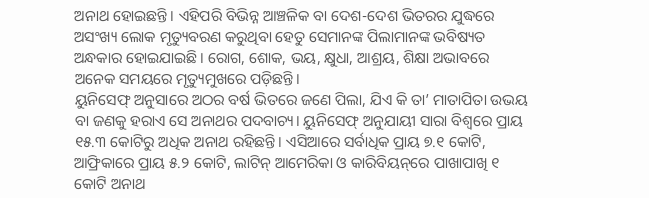ଅନାଥ ହୋଇଛନ୍ତି। ଏହିପରି ବିଭିନ୍ନ ଆଞ୍ଚଳିକ ବା ଦେଶ-ଦେଶ ଭିତରର ଯୁଦ୍ଧରେ ଅସଂଖ୍ୟ ଲୋକ ମୃତ୍ୟୁବରଣ କରୁଥିବା ହେତୁ ସେମାନଙ୍କ ପିଲାମାନଙ୍କ ଭବିଷ୍ୟତ ଅନ୍ଧକାର ହୋଇଯାଇଛି। ରୋଗ, ଶୋକ, ଭୟ, କ୍ଷୁଧା, ଆଶ୍ରୟ, ଶିକ୍ଷା ଅଭାବରେ ଅନେକ ସମୟରେ ମୃତ୍ୟୁମୁଖରେ ପଡ଼ିଛନ୍ତି।
ୟୁନିସେଫ୍‌ ଅନୁସାରେ ଅଠର ବର୍ଷ ଭିତରେ ଜଣେ ପିଲା, ଯିଏ କି ତା’ ମାତାପିତା ଉଭୟ ବା ଜଣକୁ ହରାଏ ସେ ଅନାଥର ପଦବାଚ୍ୟ। ୟୁନିସେଫ୍‌ ଅନୁଯାୟୀ ସାରା ବିଶ୍ୱରେ ପ୍ରାୟ ୧୫.୩ କୋଟିରୁ ଅଧିକ ଅନାଥ ରହିଛନ୍ତି। ଏସିଆରେ ସର୍ବାଧିକ ପ୍ରାୟ ୭.୧ କୋଟି, ଆଫ୍ରିକାରେ ପ୍ରାୟ ୫.୨ କୋଟି, ଲାଟିନ୍‌ ଆମେରିକା ଓ କାରିବିୟନ୍‌ରେ ପାଖାପାଖି ୧ କୋଟି ଅନାଥ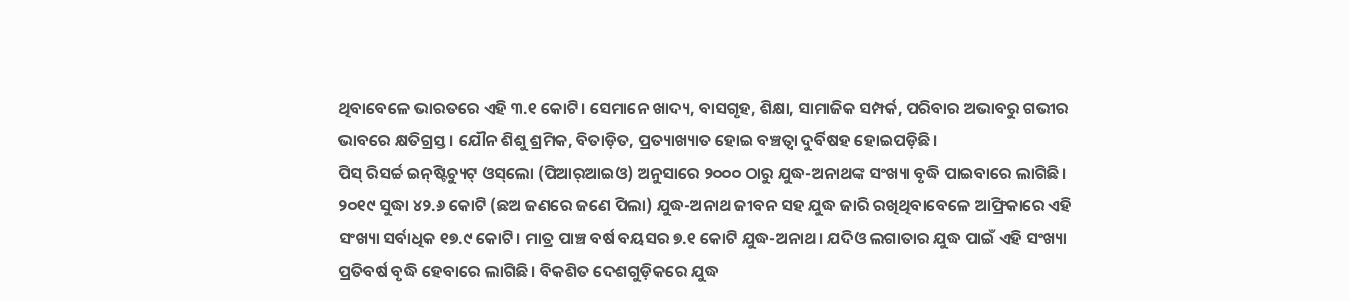ଥିବାବେଳେ ଭାରତରେ ଏହି ୩.୧ କୋଟି। ସେମାନେ ଖାଦ୍ୟ, ବାସଗୃହ, ଶିକ୍ଷା, ସାମାଜିକ ସମ୍ପର୍କ, ପରିବାର ଅଭାବରୁ ଗଭୀର ଭାବରେ କ୍ଷତିଗ୍ରସ୍ତ। ଯୌନ ଶିଶୁ ଶ୍ରମିକ, ବିତାଡ଼ିତ, ପ୍ରତ୍ୟାଖ୍ୟାତ ହୋଇ ବଞ୍ଚତ୍ବା ଦୁର୍ବିଷହ ହୋଇପଡ଼ିଛି।
ପିସ୍‌ ରିସର୍ଚ୍ଚ ଇନ୍‌ଷ୍ଟିଚ୍ୟୁଟ୍‌ ଓସ୍‌ଲୋ (ପିଆର୍‌ଆଇଓ) ଅନୁସାରେ ୨୦୦୦ ଠାରୁ ଯୁଦ୍ଧ-ଅନାଥଙ୍କ ସଂଖ୍ୟା ବୃଦ୍ଧି ପାଇବାରେ ଲାଗିଛି। ୨୦୧୯ ସୁଦ୍ଧା ୪୨.୬ କୋଟି (ଛଅ ଜଣରେ ଜଣେ ପିଲା) ଯୁଦ୍ଧ-ଅନାଥ ଜୀବନ ସହ ଯୁଦ୍ଧ ଜାରି ରଖିଥିବାବେଳେ ଆଫ୍ରିକାରେ ଏହି ସଂଖ୍ୟା ସର୍ବାଧିକ ୧୭.୯ କୋଟି। ମାତ୍ର ପାଞ୍ଚ ବର୍ଷ ବୟସର ୭.୧ କୋଟି ଯୁଦ୍ଧ-ଅନାଥ। ଯଦିଓ ଲଗାତାର ଯୁଦ୍ଧ ପାଇଁ ଏହି ସଂଖ୍ୟା ପ୍ରତିବର୍ଷ ବୃଦ୍ଧି ହେବାରେ ଲାଗିଛି। ବିକଶିତ ଦେଶଗୁଡ଼ିକରେ ଯୁଦ୍ଧ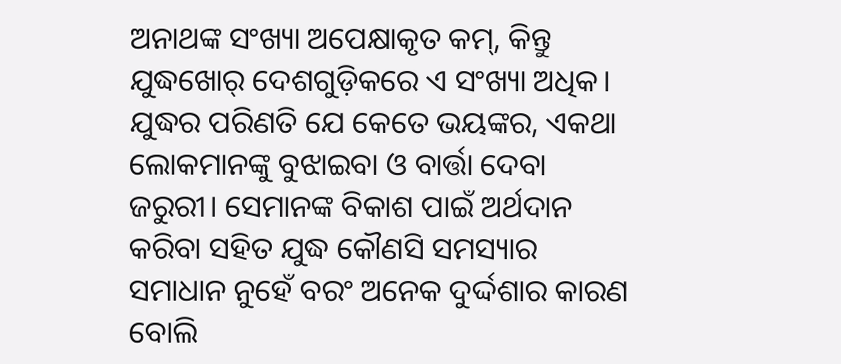ଅନାଥଙ୍କ ସଂଖ୍ୟା ଅପେକ୍ଷାକୃତ କମ୍‌, କିନ୍ତୁ ଯୁଦ୍ଧଖୋର୍‌ ଦେଶଗୁଡ଼ିକରେ ଏ ସଂଖ୍ୟା ଅଧିକ।
ଯୁଦ୍ଧର ପରିଣତି ଯେ କେତେ ଭୟଙ୍କର, ଏକଥା ଲୋକମାନଙ୍କୁ ବୁଝାଇବା ଓ ବାର୍ତ୍ତା ଦେବା ଜରୁରୀ। ସେମାନଙ୍କ ବିକାଶ ପାଇଁ ଅର୍ଥଦାନ କରିବା ସହିତ ଯୁଦ୍ଧ କୌଣସି ସମସ୍ୟାର ସମାଧାନ ନୁହେଁ ବରଂ ଅନେକ ଦୁର୍ଦ୍ଦଶାର କାରଣ ବୋଲି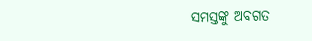ସମସ୍ତଙ୍କୁ ଅବଗତ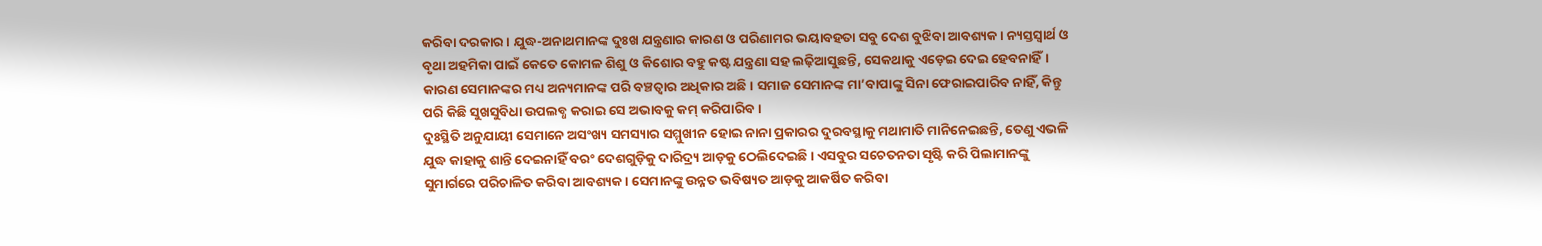କରିବା ଦରକାର। ଯୁଦ୍ଧ-ଅନାଥମାନଙ୍କ ଦୁଃଖ ଯନ୍ତ୍ରଣାର କାରଣ ଓ ପରିଣାମର ଭୟାବହତା ସବୁ ଦେଶ ବୁଝିବା ଆବଶ୍ୟକ। ନ୍ୟସ୍ତସ୍ବାର୍ଥ ଓ ବୃଥା ଅହମିକା ପାଇଁ କେତେ କୋମଳ ଶିଶୁ ଓ କିଶୋର ବହୁ କଷ୍ଟ ଯନ୍ତ୍ରଣା ସହ ଲଢ଼ିଆସୁଛନ୍ତି, ସେକଥାକୁ ଏଡ଼େଇ ଦେଇ ହେବନାହିଁ। କାରଣ ସେମାନଙ୍କର ମଧ୍ୟ ଅନ୍ୟମାନଙ୍କ ପରି ବଞ୍ଚତ୍ବାର ଅଧିକାର ଅଛି। ସମାଜ ସେମାନଙ୍କ ମା’ବାପାଙ୍କୁ ସିନା ଫେରାଇପାରିବ ନାହିଁ, କିନ୍ତୁ ପରି କିଛି ସୁଖସୁବିଧା ଉପଲବ୍ଧ କରାଇ ସେ ଅଭାବକୁ କମ୍‌ କରିପାରିବ।
ଦୁଃସ୍ଥିତି ଅନୁଯାୟୀ ସେମାନେ ଅସଂଖ୍ୟ ସମସ୍ୟାର ସମ୍ମୁଖୀନ ହୋଇ ନାନା ପ୍ରକାରର ଦୁରବସ୍ଥାକୁ ମଥାମାତି ମାନିନେଇଛନ୍ତି, ତେଣୁ ଏଭଳି ଯୁଦ୍ଧ କାହାକୁ ଶାନ୍ତି ଦେଇନାହିଁ ବରଂ ଦେଶଗୁଡ଼ିକୁ ଦାରିଦ୍ର୍ୟ ଆଡ଼କୁ ଠେଲିଦେଇଛି। ଏସବୁର ସଚେତନତା ସୃଷ୍ଟି କରି ପିଲାମାନଙ୍କୁ ସୁମାର୍ଗରେ ପରିଚାଳିତ କରିବା ଆବଶ୍ୟକ। ସେମାନଙ୍କୁ ଉନ୍ନତ ଭବିଷ୍ୟତ ଆଡ଼କୁ ଆକର୍ଷିତ କରିବା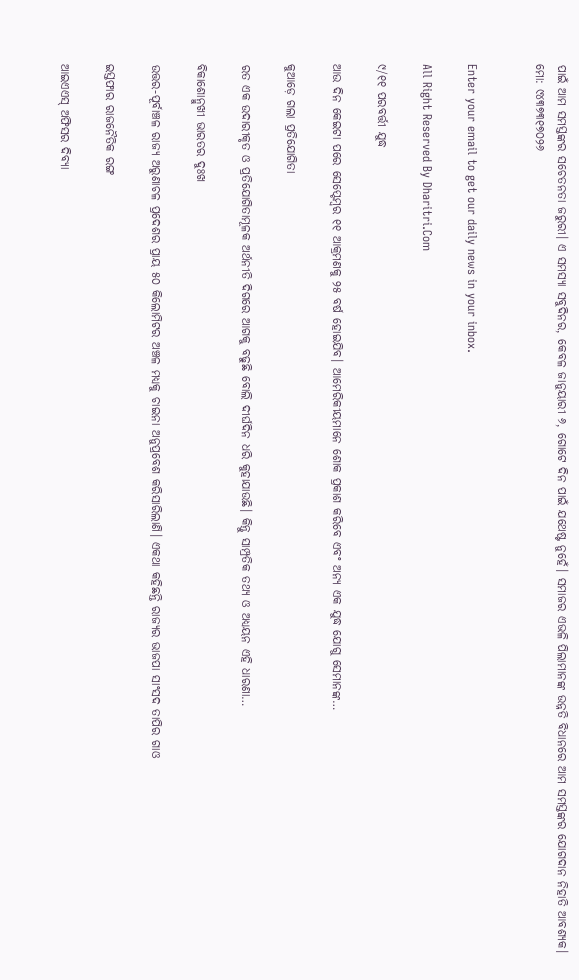ପାଇଁ ଆମ ସମସ୍ତଙ୍କର ସଚେତନତା ଜରୁରୀ। ଏ ସମସ୍ୟା ସବୁଦିନର, କେବଳ ଜାନୁୟାରୀ ୬, ଗୋଟେ ଦିନ ପାଇଁ ଯଥେଷ୍ଟ ନୁହେଁ। ସମାଜର ଏଭଳି ପିଲାମାନଙ୍କ ଉନ୍ନତି ବିଧାନରେ ଆମ ସମସ୍ତଙ୍କର ଯୋଗଦାନ ନିହାତି ଆବଶ୍ୟକ।
ମୋ: ୯୪୩୭୩୧୭୦୨୬


Enter your email to get our daily news in your inbox.

All Right Reserved By Dharitri.Com

୯/୧୧ ପରବର୍ତ୍ତୀ ଯୁଦ୍ଧ

ଆଉ ଦିନ କେଇଟା ପରେ ସେପ୍ଟେମ୍ୱର ୧୧ ଆକ୍ରମଣକୁ ୨୫ ବର୍ଷ ହୋଇଯିବ। ଆମେରିକୀୟମାନେ ଶୋକ ପ୍ରକାଶ କରିବେ ଏବଂ ଅନ୍ୟ ଏକ ଯୁଦ୍ଧ ଯୋଗୁ ସେମାନଙ୍କ…

କୁଆଡ଼େ ଗଲା ପ୍ରତିଯୋଗିତା

ରତ ଏକ ଉଦାରୀକୃତ ଓ ପ୍ରତିଯୋଗିତାମୂଳକ ଅର୍ଥନୀତି ଦିଗରେ ଆଗକୁ ବଢୁଛି ବୋଲି ଦୀର୍ଘଦିନ ଧରି କୁହାଯାଉଛି। କିନ୍ତୁ ସାମ୍ପ୍ରତିକ ତଥ୍ୟ ଓ ଅଧ୍ୟୟନ ଏହି ଧାରଣା…

ବିକାଶୋନ୍ମୁଖୀ ଭାରତର ଦୁଃଖ

ଉତ୍ତର-ପୂର୍ବାଞ୍ଚଳ ରାଜ୍ୟ ଅରୁଣାଚଳ ପ୍ରଦେଶର ପ୍ରାୟ ୫୦ କିଲୋମିଟର ଅଞ୍ଚଳ ମଧ୍ୟକୁ ଚାଇନା ଅନୁପ୍ରବେଶ କରିସାରିଲାଣି। ଏକଥା କହିଛନ୍ତି ରାଜ୍ୟର ଭାଜପା ସାଂସଦ ତାପିର ଗାଓ

ଇସ୍ତଫାର ରାଜନୈତିକ ରଙ୍ଗ

ଆଇଏଏସ୍‌ ଅଫିସର ଦିବ୍ୟା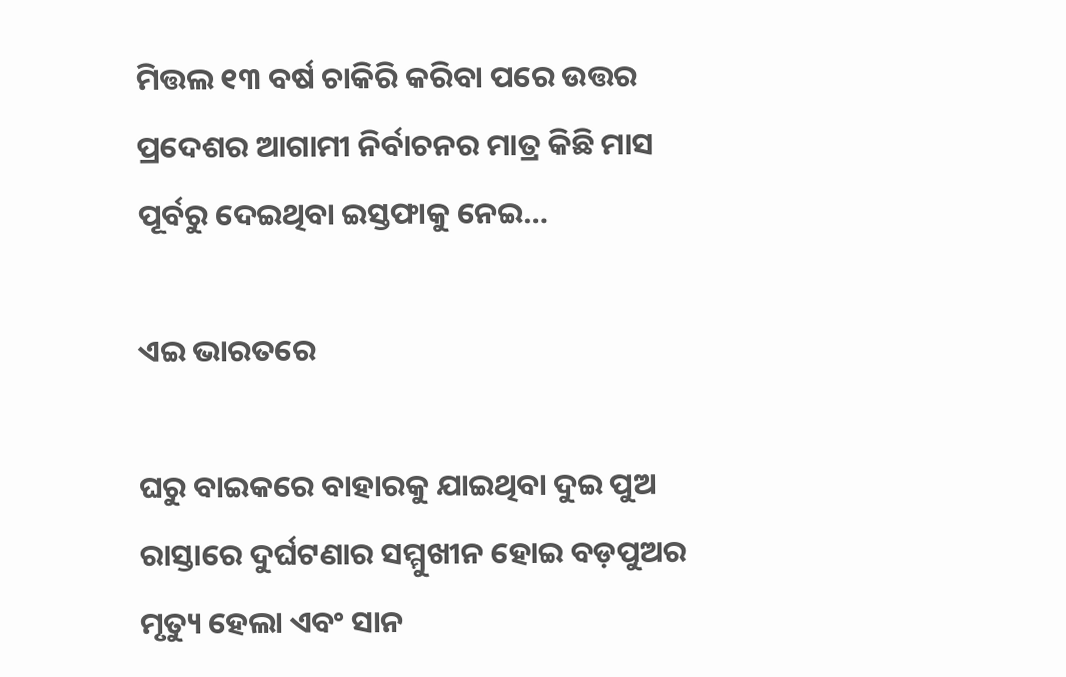ମିତ୍ତଲ ୧୩ ବର୍ଷ ଚାକିରି କରିବା ପରେ ଉତ୍ତର ପ୍ରଦେଶର ଆଗାମୀ ନିର୍ବାଚନର ମାତ୍ର କିଛି ମାସ ପୂର୍ବରୁ ଦେଇଥିବା ଇସ୍ତଫାକୁ ନେଇ…

ଏଇ ଭାରତରେ

ଘରୁ ବାଇକରେ ବାହାରକୁ ଯାଇଥିବା ଦୁଇ ପୁଅ ରାସ୍ତାରେ ଦୁର୍ଘଟଣାର ସମ୍ମୁଖୀନ ହୋଇ ବଡ଼ପୁଅର ମୃତ୍ୟୁ ହେଲା ଏବଂ ସାନ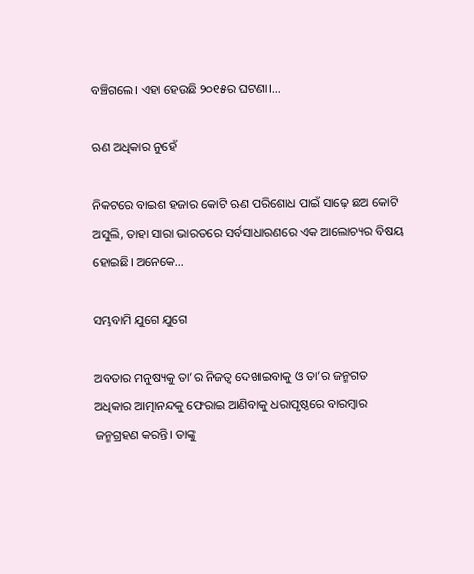ବଞ୍ଚିଗଲେ। ଏହା ହେଉଛି ୨୦୧୫ର ଘଟଣା।…

ଋଣ ଅଧିକାର ନୁହେଁ

ନିକଟରେ ବାଇଶ ହଜାର କୋଟି ଋଣ ପରିଶୋଧ ପାଇଁ ସାଢ଼େ ଛଅ କୋଟି ଅସୁଲି, ତାହା ସାରା ଭାରତରେ ସର୍ବସାଧାରଣରେ ଏକ ଆଲୋଚ୍ୟର ବିଷୟ ହୋଇଛି। ଅନେକେ…

ସମ୍ଭବାମି ଯୁଗେ ଯୁଗେ

ଅବତାର ମନୁଷ୍ୟକୁ ତା’ର ନିଜତ୍ୱ ଦେଖାଇବାକୁ ଓ ତା’ର ଜନ୍ମଗତ ଅଧିକାର ଆତ୍ମାନନ୍ଦକୁ ଫେରାଇ ଆଣିବାକୁ ଧରାପୃଷ୍ଠରେ ବାରମ୍ବାର ଜନ୍ମଗ୍ରହଣ କରନ୍ତି। ତାଙ୍କୁ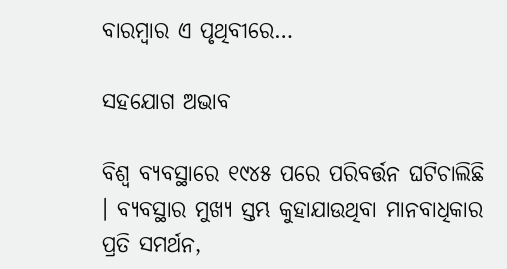ବାରମ୍ବାର ଏ ପୃଥିବୀରେ…

ସହଯୋଗ ଅଭାବ

ବିଶ୍ୱ ବ୍ୟବସ୍ଥାରେ ୧୯୪୫ ପରେ ପରିବର୍ତ୍ତନ ଘଟିଚାଲିଛି । ବ୍ୟବସ୍ଥାର ମୁଖ୍ୟ ସ୍ତମ୍ଭ କୁହାଯାଉଥିବା ମାନବାଧିକାର ପ୍ରତି ସମର୍ଥନ,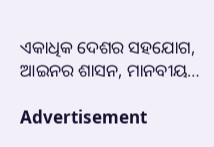ଏକାଧିକ ଦେଶର ସହଯୋଗ, ଆଇନର ଶାସନ, ମାନବୀୟ…

Advertisement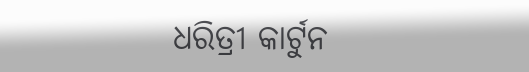ଧରିତ୍ରୀ କାର୍ଟୁନ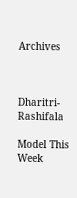Archives



Dharitri-Rashifala

Model This Week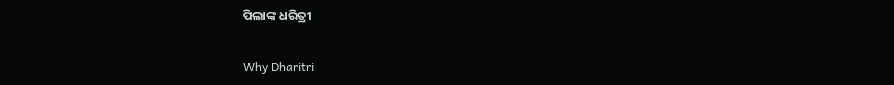ପିଲାଙ୍କ ଧରିତ୍ରୀ

Why Dharitri